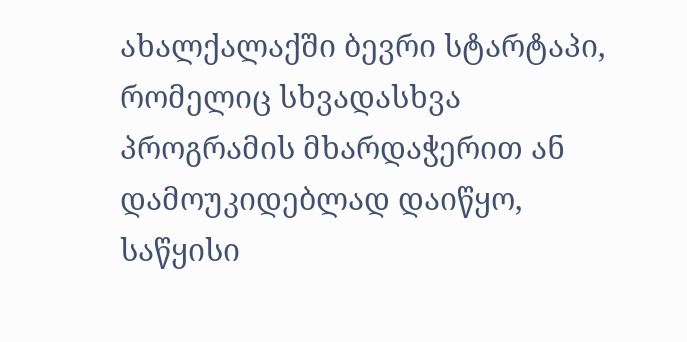ახალქალაქში ბევრი სტარტაპი, რომელიც სხვადასხვა პროგრამის მხარდაჭერით ან დამოუკიდებლად დაიწყო, საწყისი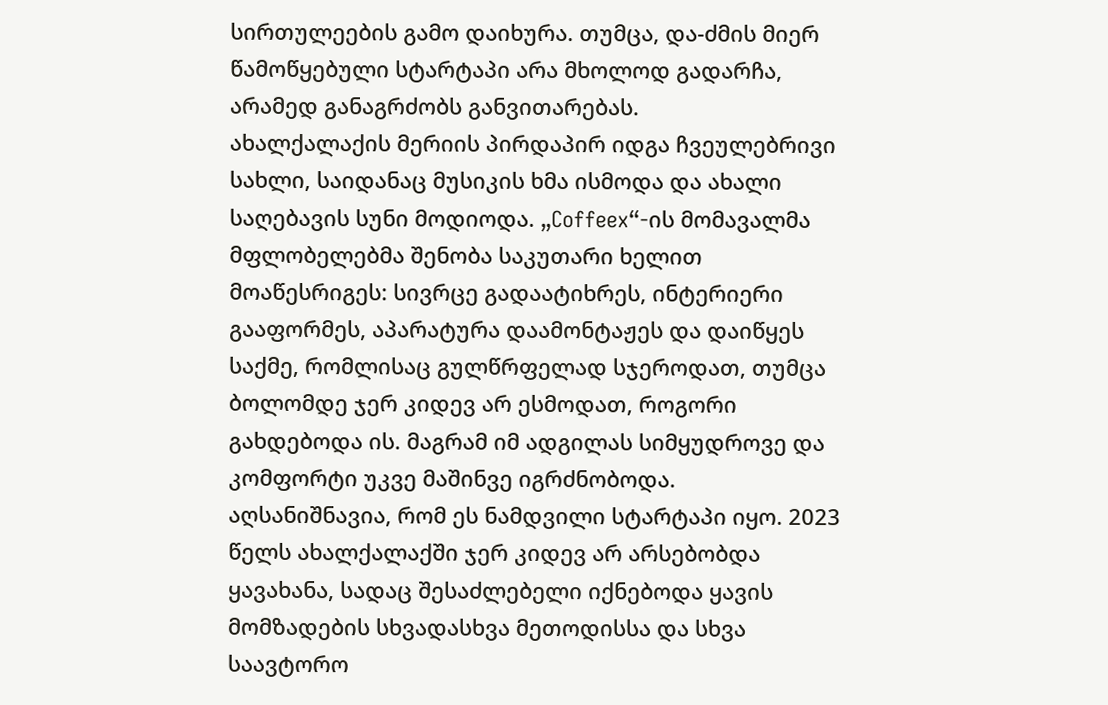სირთულეების გამო დაიხურა. თუმცა, და-ძმის მიერ წამოწყებული სტარტაპი არა მხოლოდ გადარჩა, არამედ განაგრძობს განვითარებას.
ახალქალაქის მერიის პირდაპირ იდგა ჩვეულებრივი სახლი, საიდანაც მუსიკის ხმა ისმოდა და ახალი საღებავის სუნი მოდიოდა. „Coffeex“-ის მომავალმა მფლობელებმა შენობა საკუთარი ხელით მოაწესრიგეს: სივრცე გადაატიხრეს, ინტერიერი გააფორმეს, აპარატურა დაამონტაჟეს და დაიწყეს საქმე, რომლისაც გულწრფელად სჯეროდათ, თუმცა ბოლომდე ჯერ კიდევ არ ესმოდათ, როგორი გახდებოდა ის. მაგრამ იმ ადგილას სიმყუდროვე და კომფორტი უკვე მაშინვე იგრძნობოდა.
აღსანიშნავია, რომ ეს ნამდვილი სტარტაპი იყო. 2023 წელს ახალქალაქში ჯერ კიდევ არ არსებობდა ყავახანა, სადაც შესაძლებელი იქნებოდა ყავის მომზადების სხვადასხვა მეთოდისსა და სხვა საავტორო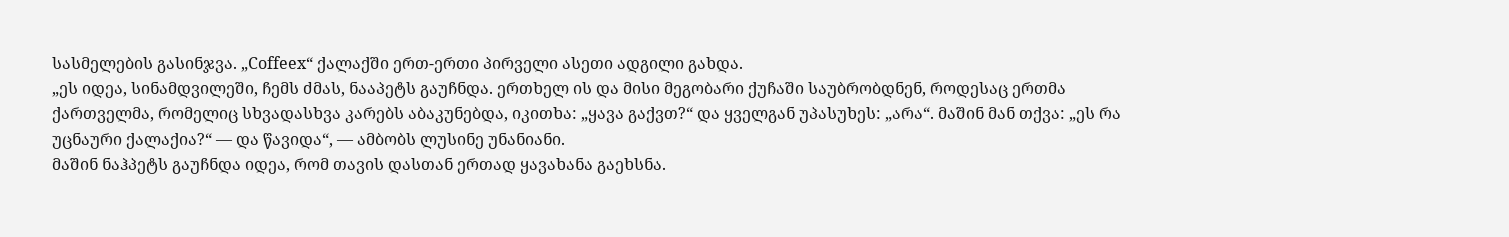სასმელების გასინჯვა. „Coffeex“ ქალაქში ერთ-ერთი პირველი ასეთი ადგილი გახდა.
„ეს იდეა, სინამდვილეში, ჩემს ძმას, ნააპეტს გაუჩნდა. ერთხელ ის და მისი მეგობარი ქუჩაში საუბრობდნენ, როდესაც ერთმა ქართველმა, რომელიც სხვადასხვა კარებს აბაკუნებდა, იკითხა: „ყავა გაქვთ?“ და ყველგან უპასუხეს: „არა“. მაშინ მან თქვა: „ეს რა უცნაური ქალაქია?“ — და წავიდა“, — ამბობს ლუსინე უნანიანი.
მაშინ ნაჰპეტს გაუჩნდა იდეა, რომ თავის დასთან ერთად ყავახანა გაეხსნა.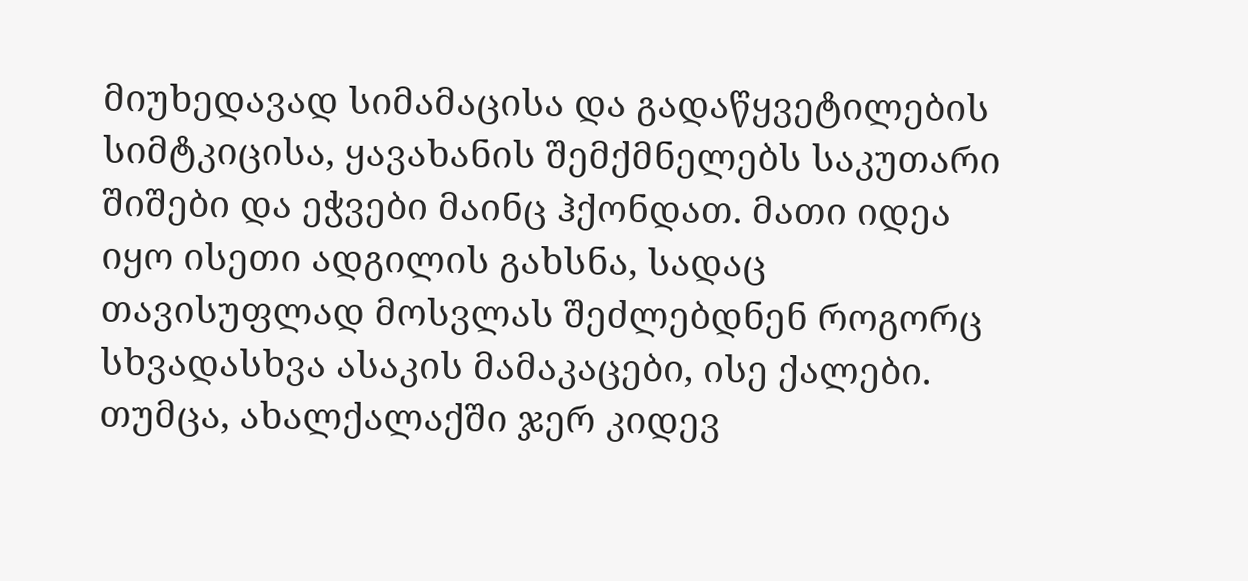მიუხედავად სიმამაცისა და გადაწყვეტილების სიმტკიცისა, ყავახანის შემქმნელებს საკუთარი შიშები და ეჭვები მაინც ჰქონდათ. მათი იდეა იყო ისეთი ადგილის გახსნა, სადაც თავისუფლად მოსვლას შეძლებდნენ როგორც სხვადასხვა ასაკის მამაკაცები, ისე ქალები. თუმცა, ახალქალაქში ჯერ კიდევ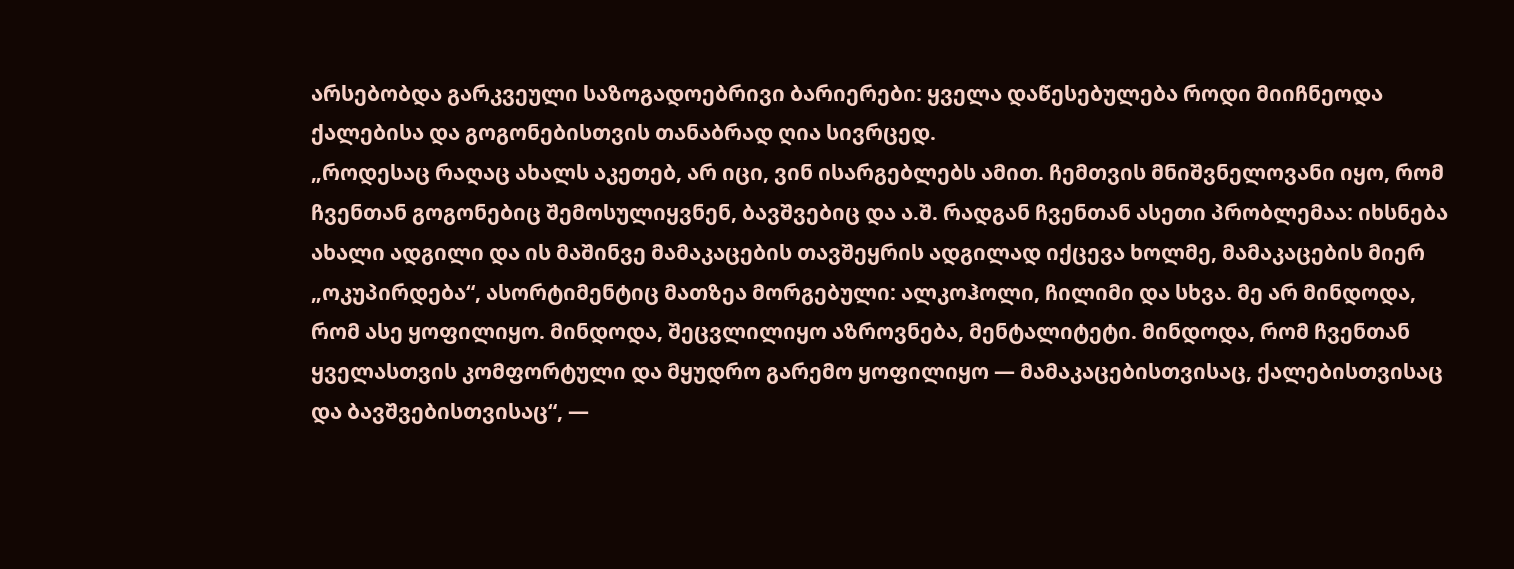არსებობდა გარკვეული საზოგადოებრივი ბარიერები: ყველა დაწესებულება როდი მიიჩნეოდა ქალებისა და გოგონებისთვის თანაბრად ღია სივრცედ.
„როდესაც რაღაც ახალს აკეთებ, არ იცი, ვინ ისარგებლებს ამით. ჩემთვის მნიშვნელოვანი იყო, რომ ჩვენთან გოგონებიც შემოსულიყვნენ, ბავშვებიც და ა.შ. რადგან ჩვენთან ასეთი პრობლემაა: იხსნება ახალი ადგილი და ის მაშინვე მამაკაცების თავშეყრის ადგილად იქცევა ხოლმე, მამაკაცების მიერ „ოკუპირდება“, ასორტიმენტიც მათზეა მორგებული: ალკოჰოლი, ჩილიმი და სხვა. მე არ მინდოდა, რომ ასე ყოფილიყო. მინდოდა, შეცვლილიყო აზროვნება, მენტალიტეტი. მინდოდა, რომ ჩვენთან ყველასთვის კომფორტული და მყუდრო გარემო ყოფილიყო — მამაკაცებისთვისაც, ქალებისთვისაც და ბავშვებისთვისაც“, —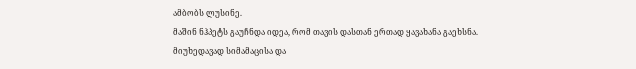ამბობს ლუსინე.
მაშინ ნჰპეტს გაუჩნდა იდეა, რომ თავის დასთან ერთად ყავახანა გაეხსნა.
მიუხედავად სიმამაცისა და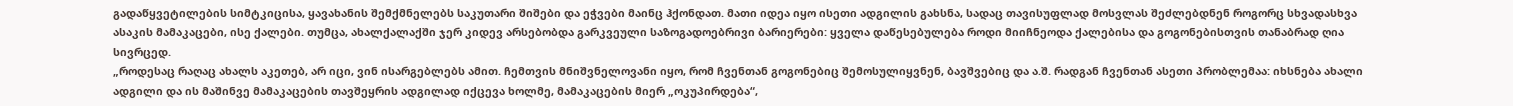გადაწყვეტილების სიმტკიცისა, ყავახანის შემქმნელებს საკუთარი შიშები და ეჭვები მაინც ჰქონდათ. მათი იდეა იყო ისეთი ადგილის გახსნა, სადაც თავისუფლად მოსვლას შეძლებდნენ როგორც სხვადასხვა ასაკის მამაკაცები, ისე ქალები. თუმცა, ახალქალაქში ჯერ კიდევ არსებობდა გარკვეული საზოგადოებრივი ბარიერები: ყველა დაწესებულება როდი მიიჩნეოდა ქალებისა და გოგონებისთვის თანაბრად ღია სივრცედ.
„როდესაც რაღაც ახალს აკეთებ, არ იცი, ვინ ისარგებლებს ამით. ჩემთვის მნიშვნელოვანი იყო, რომ ჩვენთან გოგონებიც შემოსულიყვნენ, ბავშვებიც და ა.შ. რადგან ჩვენთან ასეთი პრობლემაა: იხსნება ახალი ადგილი და ის მაშინვე მამაკაცების თავშეყრის ადგილად იქცევა ხოლმე, მამაკაცების მიერ „ოკუპირდება“,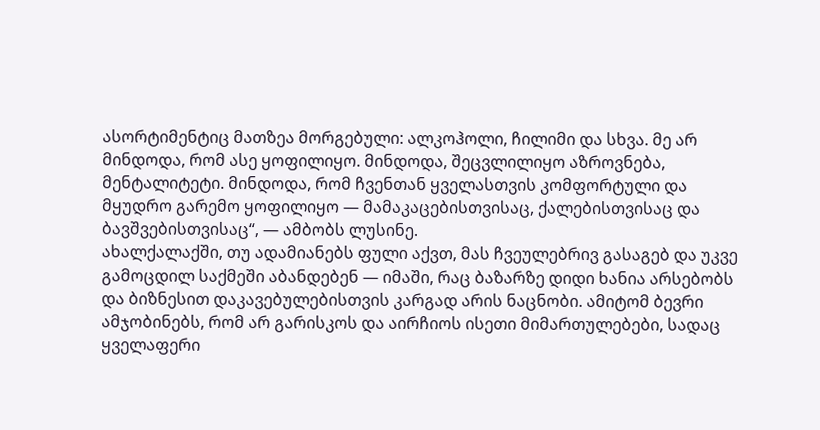ასორტიმენტიც მათზეა მორგებული: ალკოჰოლი, ჩილიმი და სხვა. მე არ მინდოდა, რომ ასე ყოფილიყო. მინდოდა, შეცვლილიყო აზროვნება, მენტალიტეტი. მინდოდა, რომ ჩვენთან ყველასთვის კომფორტული და მყუდრო გარემო ყოფილიყო — მამაკაცებისთვისაც, ქალებისთვისაც და ბავშვებისთვისაც“, — ამბობს ლუსინე.
ახალქალაქში, თუ ადამიანებს ფული აქვთ, მას ჩვეულებრივ გასაგებ და უკვე გამოცდილ საქმეში აბანდებენ — იმაში, რაც ბაზარზე დიდი ხანია არსებობს და ბიზნესით დაკავებულებისთვის კარგად არის ნაცნობი. ამიტომ ბევრი ამჯობინებს, რომ არ გარისკოს და აირჩიოს ისეთი მიმართულებები, სადაც ყველაფერი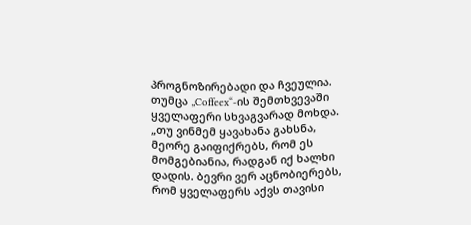პროგნოზირებადი და ჩვეულია. თუმცა „Coffeex“-ის შემთხვევაში ყველაფერი სხვაგვარად მოხდა.
„თუ ვინმემ ყავახანა გახსნა, მეორე გაიფიქრებს, რომ ეს მომგებიანია, რადგან იქ ხალხი დადის. ბევრი ვერ აცნობიერებს, რომ ყველაფერს აქვს თავისი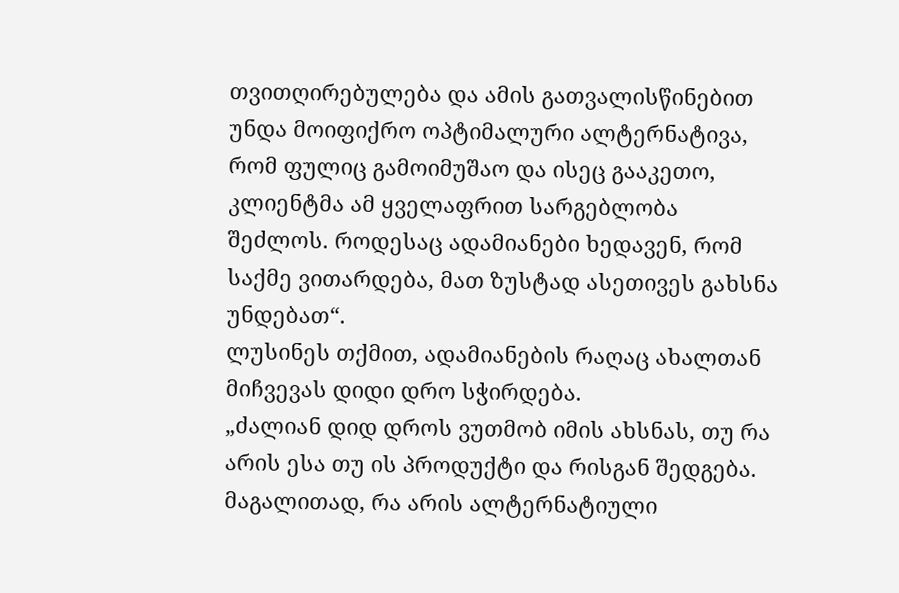თვითღირებულება და ამის გათვალისწინებით უნდა მოიფიქრო ოპტიმალური ალტერნატივა, რომ ფულიც გამოიმუშაო და ისეც გააკეთო, კლიენტმა ამ ყველაფრით სარგებლობა შეძლოს. როდესაც ადამიანები ხედავენ, რომ საქმე ვითარდება, მათ ზუსტად ასეთივეს გახსნა უნდებათ“.
ლუსინეს თქმით, ადამიანების რაღაც ახალთან მიჩვევას დიდი დრო სჭირდება.
„ძალიან დიდ დროს ვუთმობ იმის ახსნას, თუ რა არის ესა თუ ის პროდუქტი და რისგან შედგება. მაგალითად, რა არის ალტერნატიული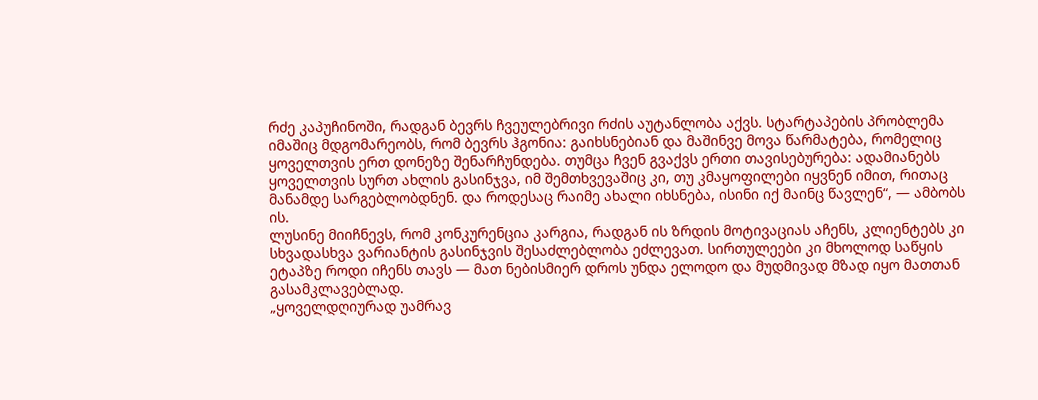რძე კაპუჩინოში, რადგან ბევრს ჩვეულებრივი რძის აუტანლობა აქვს. სტარტაპების პრობლემა იმაშიც მდგომარეობს, რომ ბევრს ჰგონია: გაიხსნებიან და მაშინვე მოვა წარმატება, რომელიც ყოველთვის ერთ დონეზე შენარჩუნდება. თუმცა ჩვენ გვაქვს ერთი თავისებურება: ადამიანებს ყოველთვის სურთ ახლის გასინჯვა, იმ შემთხვევაშიც კი, თუ კმაყოფილები იყვნენ იმით, რითაც მანამდე სარგებლობდნენ. და როდესაც რაიმე ახალი იხსნება, ისინი იქ მაინც წავლენ“, — ამბობს ის.
ლუსინე მიიჩნევს, რომ კონკურენცია კარგია, რადგან ის ზრდის მოტივაციას აჩენს, კლიენტებს კი სხვადასხვა ვარიანტის გასინჯვის შესაძლებლობა ეძლევათ. სირთულეები კი მხოლოდ საწყის ეტაპზე როდი იჩენს თავს — მათ ნებისმიერ დროს უნდა ელოდო და მუდმივად მზად იყო მათთან გასამკლავებლად.
„ყოველდღიურად უამრავ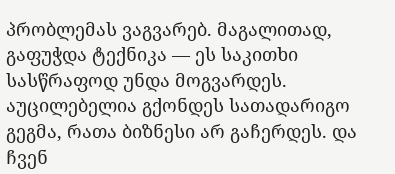პრობლემას ვაგვარებ. მაგალითად, გაფუჭდა ტექნიკა — ეს საკითხი სასწრაფოდ უნდა მოგვარდეს. აუცილებელია გქონდეს სათადარიგო გეგმა, რათა ბიზნესი არ გაჩერდეს. და ჩვენ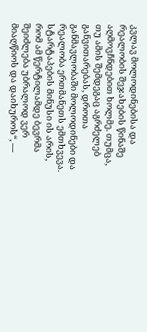კვლავ მოლოდინებისა და რეალობის შეჯახების წინაშე აღმოვჩნდებით ხოლმე. თუმცა, თუ ამის შემდეგაც აგრძელებ განვითარებას, დროთა განმავლობაში მოლოდინები და რეალობა ერთმანეთს ემთხვევა. სტარტაპების მინუსი ის არის, რომ ამ წერტილამდე ბევრმა შეიძლება უბრალოდ ვერ მიაღწიოს და დაიხუროს“, —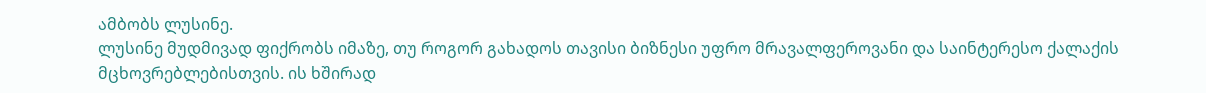ამბობს ლუსინე.
ლუსინე მუდმივად ფიქრობს იმაზე, თუ როგორ გახადოს თავისი ბიზნესი უფრო მრავალფეროვანი და საინტერესო ქალაქის მცხოვრებლებისთვის. ის ხშირად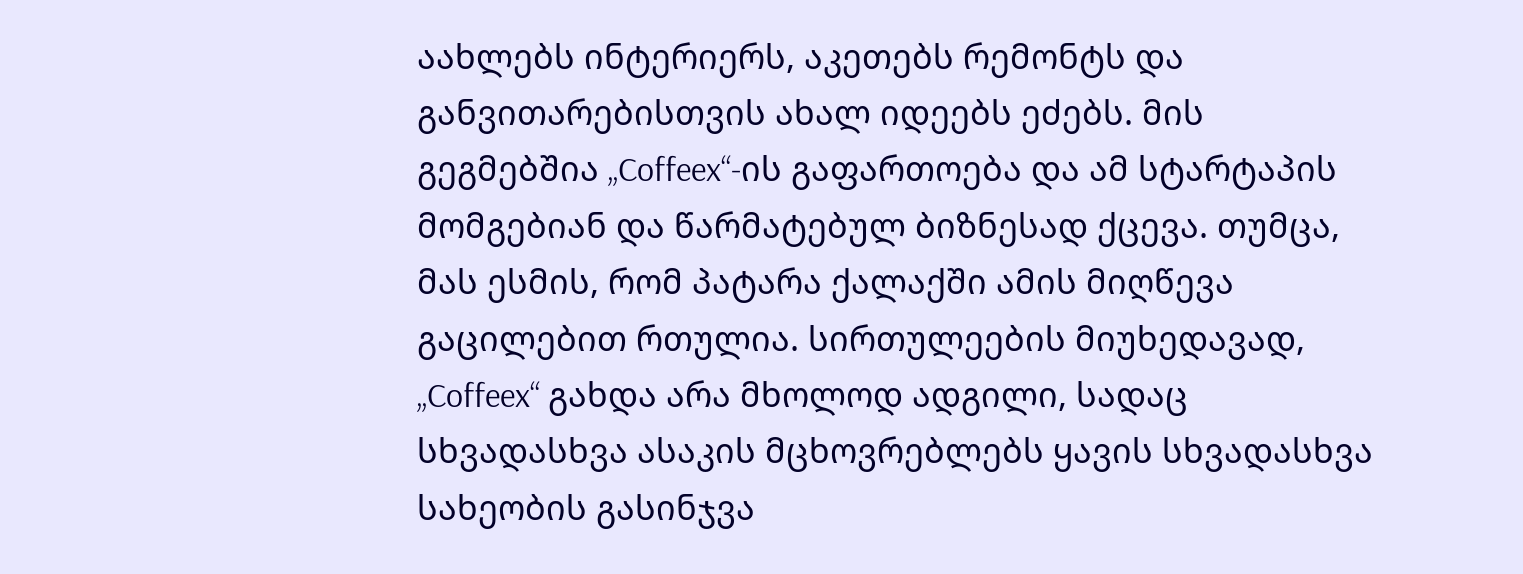აახლებს ინტერიერს, აკეთებს რემონტს და განვითარებისთვის ახალ იდეებს ეძებს. მის გეგმებშია „Coffeex“-ის გაფართოება და ამ სტარტაპის მომგებიან და წარმატებულ ბიზნესად ქცევა. თუმცა, მას ესმის, რომ პატარა ქალაქში ამის მიღწევა გაცილებით რთულია. სირთულეების მიუხედავად, „Coffeex“ გახდა არა მხოლოდ ადგილი, სადაც სხვადასხვა ასაკის მცხოვრებლებს ყავის სხვადასხვა სახეობის გასინჯვა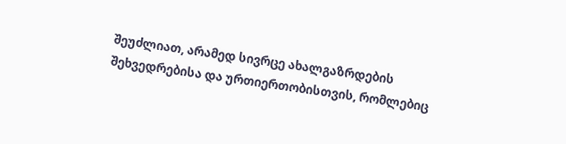შეუძლიათ, არამედ სივრცე ახალგაზრდების შეხვედრებისა და ურთიერთობისთვის, რომლებიც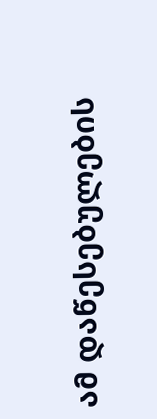ამ დაწესებულების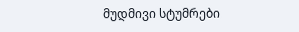მუდმივი სტუმრები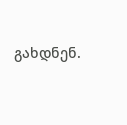გახდნენ.